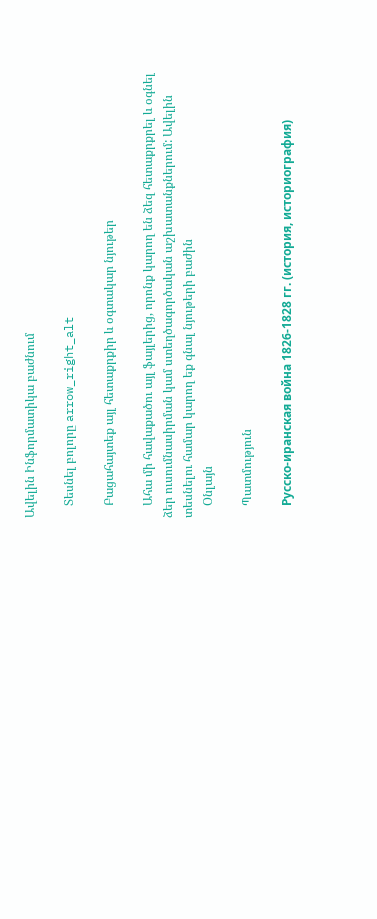Ավելին Ինֆորմատիկա բաժնում

    Տեսնել բոլորը arrow_right_alt

    Բացահայտեք այլ հետաքրքիր և օգտակար նյութեր

    Ահա մի հավաքածու այլ ֆայլերից, որոնք կարող են ձեզ հետաքրքրել և օգնել ձեր ուսումնասիրման կամ ստեղծագործական աշխատանքներում: Ավելին տեսնելու համար կարող եք գնալ նյութերի բաժին
    Օնլայն

    Պատմություն

    Русско-иранская война 1826-1828 гг. (история, историография)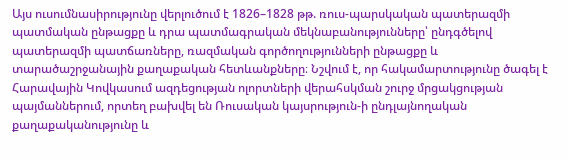Այս ուսումնասիրությունը վերլուծում է 1826–1828 թթ. ռուս-պարսկական պատերազմի պատմական ընթացքը և դրա պատմագրական մեկնաբանությունները՝ ընդգծելով պատերազմի պատճառները, ռազմական գործողությունների ընթացքը և տարածաշրջանային քաղաքական հետևանքները։ Նշվում է, որ հակամարտությունը ծագել է Հարավային Կովկասում ազդեցության ոլորտների վերահսկման շուրջ մրցակցության պայմաններում, որտեղ բախվել են Ռուսական կայսրություն-ի ընդլայնողական քաղաքականությունը և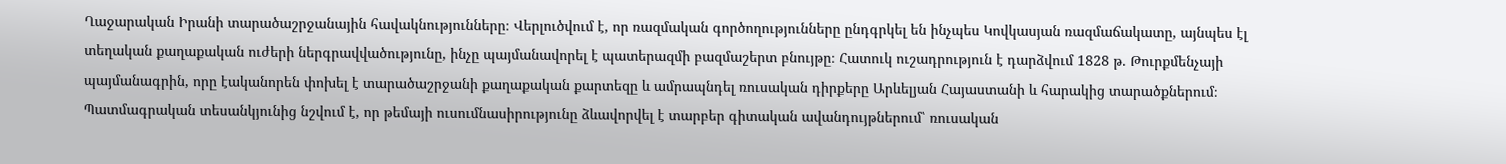Ղաջարական Իրանի տարածաշրջանային հավակնությունները։ Վերլուծվում է, որ ռազմական գործողությունները ընդգրկել են ինչպես Կովկասյան ռազմաճակատը, այնպես էլ տեղական քաղաքական ուժերի ներգրավվածությունը, ինչը պայմանավորել է պատերազմի բազմաշերտ բնույթը։ Հատուկ ուշադրություն է դարձվում 1828 թ. Թուրքմենչայի պայմանագրին, որը էականորեն փոխել է տարածաշրջանի քաղաքական քարտեզը և ամրապնդել ռուսական դիրքերը Արևելյան Հայաստանի և հարակից տարածքներում։ Պատմագրական տեսանկյունից նշվում է, որ թեմայի ուսումնասիրությունը ձևավորվել է տարբեր գիտական ավանդույթներում՝ ռուսական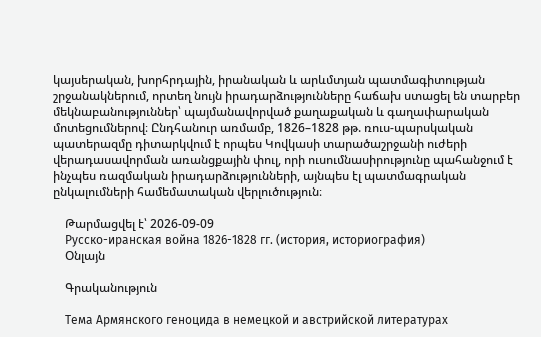կայսերական, խորհրդային, իրանական և արևմտյան պատմագիտության շրջանակներում, որտեղ նույն իրադարձությունները հաճախ ստացել են տարբեր մեկնաբանություններ՝ պայմանավորված քաղաքական և գաղափարական մոտեցումներով։ Ընդհանուր առմամբ, 1826–1828 թթ. ռուս-պարսկական պատերազմը դիտարկվում է որպես Կովկասի տարածաշրջանի ուժերի վերադասավորման առանցքային փուլ, որի ուսումնասիրությունը պահանջում է ինչպես ռազմական իրադարձությունների, այնպես էլ պատմագրական ընկալումների համեմատական վերլուծություն։

    Թարմացվել է՝ 2026-09-09
    Русско-иранская война 1826-1828 гг. (история, историография)
    Օնլայն

    Գրականություն

    Тема Армянского геноцида в немецкой и австрийской литературах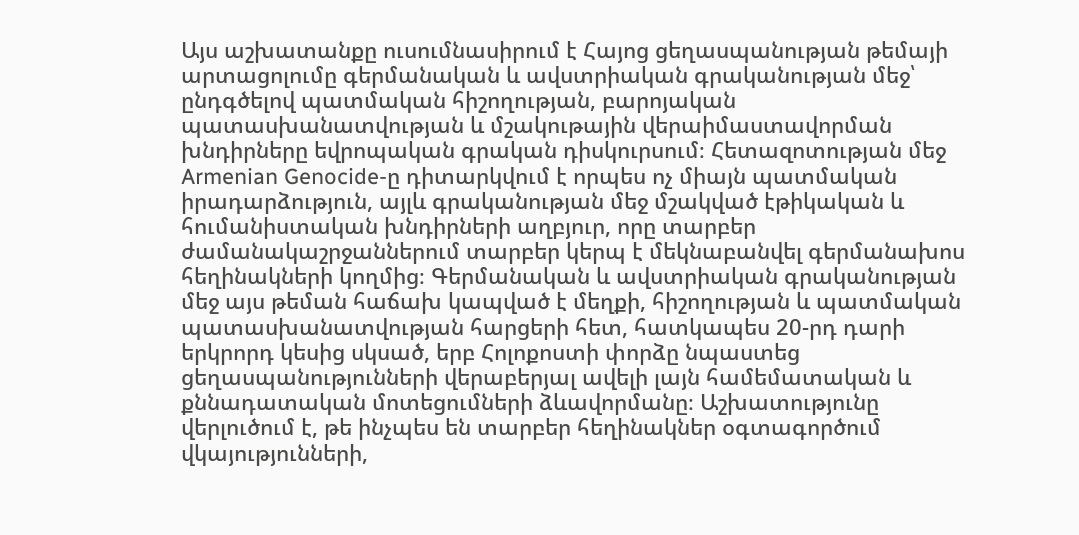Այս աշխատանքը ուսումնասիրում է Հայոց ցեղասպանության թեմայի արտացոլումը գերմանական և ավստրիական գրականության մեջ՝ ընդգծելով պատմական հիշողության, բարոյական պատասխանատվության և մշակութային վերաիմաստավորման խնդիրները եվրոպական գրական դիսկուրսում։ Հետազոտության մեջ Armenian Genocide-ը դիտարկվում է որպես ոչ միայն պատմական իրադարձություն, այլև գրականության մեջ մշակված էթիկական և հումանիստական խնդիրների աղբյուր, որը տարբեր ժամանակաշրջաններում տարբեր կերպ է մեկնաբանվել գերմանախոս հեղինակների կողմից։ Գերմանական և ավստրիական գրականության մեջ այս թեման հաճախ կապված է մեղքի, հիշողության և պատմական պատասխանատվության հարցերի հետ, հատկապես 20-րդ դարի երկրորդ կեսից սկսած, երբ Հոլոքոստի փորձը նպաստեց ցեղասպանությունների վերաբերյալ ավելի լայն համեմատական և քննադատական մոտեցումների ձևավորմանը։ Աշխատությունը վերլուծում է, թե ինչպես են տարբեր հեղինակներ օգտագործում վկայությունների,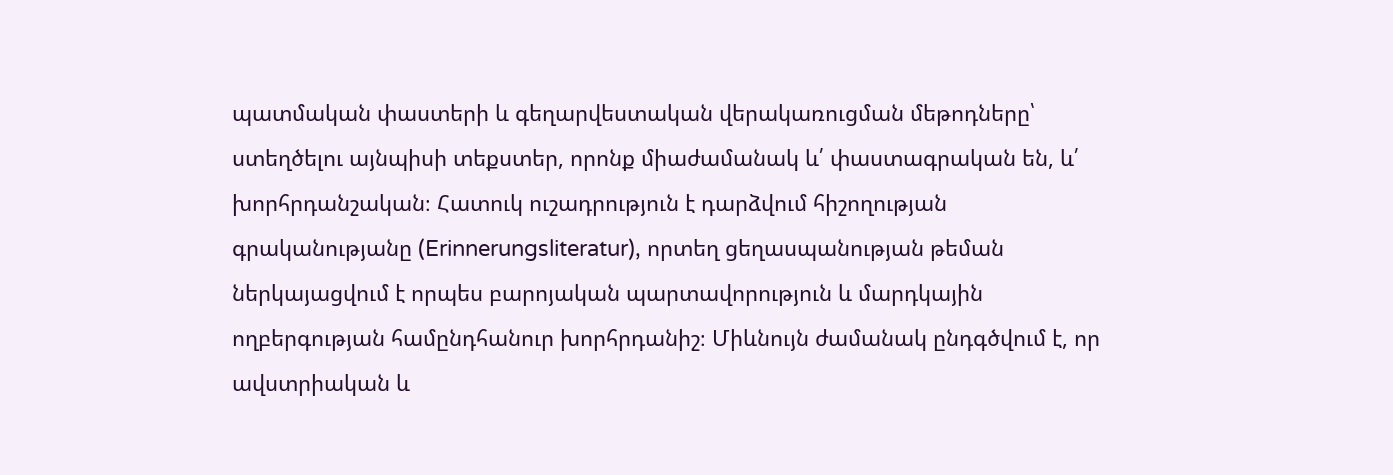պատմական փաստերի և գեղարվեստական վերակառուցման մեթոդները՝ ստեղծելու այնպիսի տեքստեր, որոնք միաժամանակ և՛ փաստագրական են, և՛ խորհրդանշական։ Հատուկ ուշադրություն է դարձվում հիշողության գրականությանը (Erinnerungsliteratur), որտեղ ցեղասպանության թեման ներկայացվում է որպես բարոյական պարտավորություն և մարդկային ողբերգության համընդհանուր խորհրդանիշ։ Միևնույն ժամանակ ընդգծվում է, որ ավստրիական և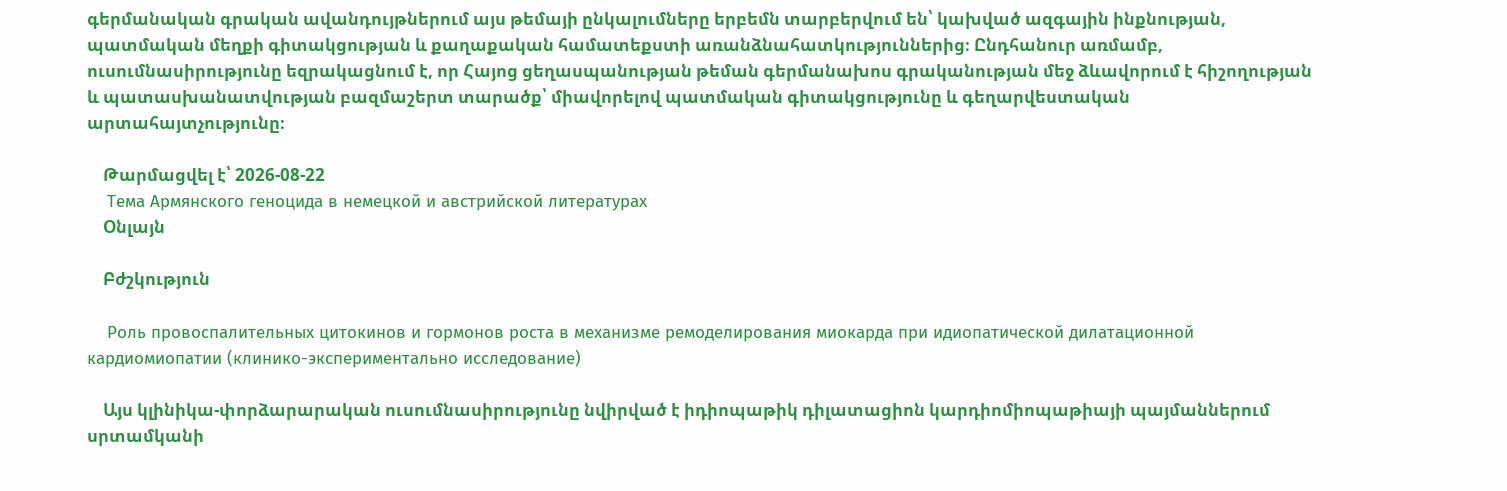գերմանական գրական ավանդույթներում այս թեմայի ընկալումները երբեմն տարբերվում են՝ կախված ազգային ինքնության, պատմական մեղքի գիտակցության և քաղաքական համատեքստի առանձնահատկություններից։ Ընդհանուր առմամբ, ուսումնասիրությունը եզրակացնում է, որ Հայոց ցեղասպանության թեման գերմանախոս գրականության մեջ ձևավորում է հիշողության և պատասխանատվության բազմաշերտ տարածք՝ միավորելով պատմական գիտակցությունը և գեղարվեստական արտահայտչությունը։

    Թարմացվել է՝ 2026-08-22
    Тема Армянского геноцида в немецкой и австрийской литературах
    Օնլայն

    Բժշկություն

    Роль провоспалительных цитокинов и гормонов роста в механизме ремоделирования миокарда при идиопатической дилатационной кардиомиопатии (клинико-экспериментально исследование)

    Այս կլինիկա-փորձարարական ուսումնասիրությունը նվիրված է իդիոպաթիկ դիլատացիոն կարդիոմիոպաթիայի պայմաններում սրտամկանի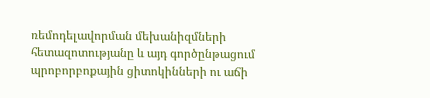ռեմոդելավորման մեխանիզմների հետազոտությանը և այդ գործընթացում պրոբորբոքային ցիտոկինների ու աճի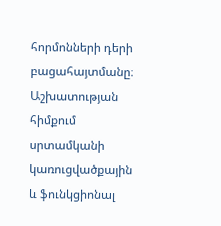հորմոնների դերի բացահայտմանը։ Աշխատության հիմքում սրտամկանի կառուցվածքային և ֆունկցիոնալ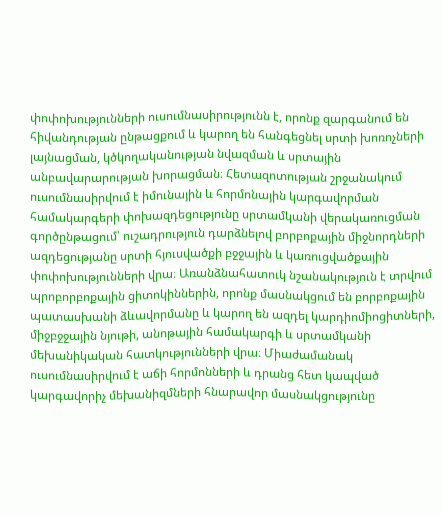փոփոխությունների ուսումնասիրությունն է, որոնք զարգանում են հիվանդության ընթացքում և կարող են հանգեցնել սրտի խոռոչների լայնացման, կծկողականության նվազման և սրտային անբավարարության խորացման։ Հետազոտության շրջանակում ուսումնասիրվում է իմունային և հորմոնային կարգավորման համակարգերի փոխազդեցությունը սրտամկանի վերակառուցման գործընթացում՝ ուշադրություն դարձնելով բորբոքային միջնորդների ազդեցությանը սրտի հյուսվածքի բջջային և կառուցվածքային փոփոխությունների վրա։ Առանձնահատուկ նշանակություն է տրվում պրոբորբոքային ցիտոկիններին, որոնք մասնակցում են բորբոքային պատասխանի ձևավորմանը և կարող են ազդել կարդիոմիոցիտների, միջբջջային նյութի, անոթային համակարգի և սրտամկանի մեխանիկական հատկությունների վրա։ Միաժամանակ ուսումնասիրվում է աճի հորմոնների և դրանց հետ կապված կարգավորիչ մեխանիզմների հնարավոր մասնակցությունը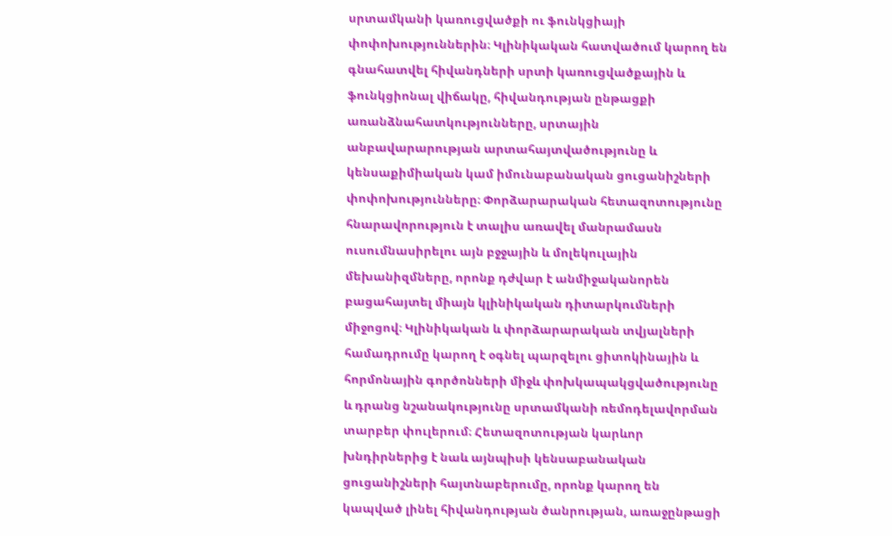սրտամկանի կառուցվածքի ու ֆունկցիայի փոփոխություններին։ Կլինիկական հատվածում կարող են գնահատվել հիվանդների սրտի կառուցվածքային և ֆունկցիոնալ վիճակը, հիվանդության ընթացքի առանձնահատկությունները, սրտային անբավարարության արտահայտվածությունը և կենսաքիմիական կամ իմունաբանական ցուցանիշների փոփոխությունները։ Փորձարարական հետազոտությունը հնարավորություն է տալիս առավել մանրամասն ուսումնասիրելու այն բջջային և մոլեկուլային մեխանիզմները, որոնք դժվար է անմիջականորեն բացահայտել միայն կլինիկական դիտարկումների միջոցով։ Կլինիկական և փորձարարական տվյալների համադրումը կարող է օգնել պարզելու ցիտոկինային և հորմոնային գործոնների միջև փոխկապակցվածությունը և դրանց նշանակությունը սրտամկանի ռեմոդելավորման տարբեր փուլերում։ Հետազոտության կարևոր խնդիրներից է նաև այնպիսի կենսաբանական ցուցանիշների հայտնաբերումը, որոնք կարող են կապված լինել հիվանդության ծանրության, առաջընթացի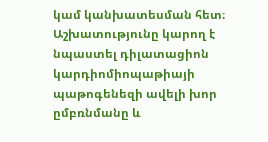կամ կանխատեսման հետ։ Աշխատությունը կարող է նպաստել դիլատացիոն կարդիոմիոպաթիայի պաթոգենեզի ավելի խոր ըմբռնմանը և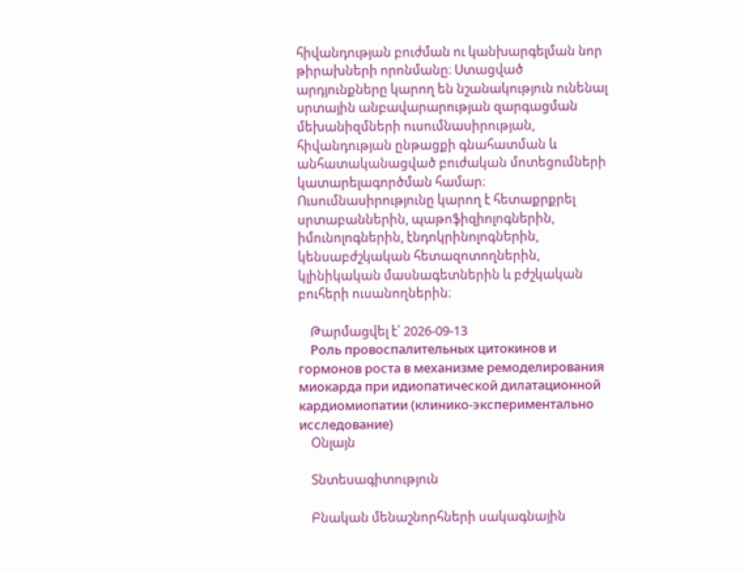հիվանդության բուժման ու կանխարգելման նոր թիրախների որոնմանը։ Ստացված արդյունքները կարող են նշանակություն ունենալ սրտային անբավարարության զարգացման մեխանիզմների ուսումնասիրության, հիվանդության ընթացքի գնահատման և անհատականացված բուժական մոտեցումների կատարելագործման համար։ Ուսումնասիրությունը կարող է հետաքրքրել սրտաբաններին, պաթոֆիզիոլոգներին, իմունոլոգներին, էնդոկրինոլոգներին, կենսաբժշկական հետազոտողներին, կլինիկական մասնագետներին և բժշկական բուհերի ուսանողներին։

    Թարմացվել է՝ 2026-09-13
    Роль провоспалительных цитокинов и гормонов роста в механизме ремоделирования миокарда при идиопатической дилатационной кардиомиопатии (клинико-экспериментально исследование)
    Օնլայն

    Տնտեսագիտություն

    Բնական մենաշնորհների սակագնային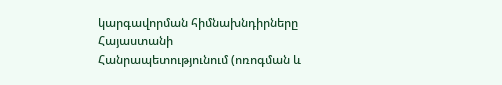կարգավորման հիմնախնդիրները Հայաստանի Հանրապետությունում (ոռոգման և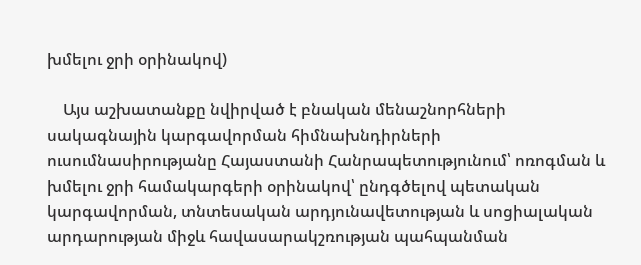խմելու ջրի օրինակով)

    Այս աշխատանքը նվիրված է բնական մենաշնորհների սակագնային կարգավորման հիմնախնդիրների ուսումնասիրությանը Հայաստանի Հանրապետությունում՝ ոռոգման և խմելու ջրի համակարգերի օրինակով՝ ընդգծելով պետական կարգավորման, տնտեսական արդյունավետության և սոցիալական արդարության միջև հավասարակշռության պահպանման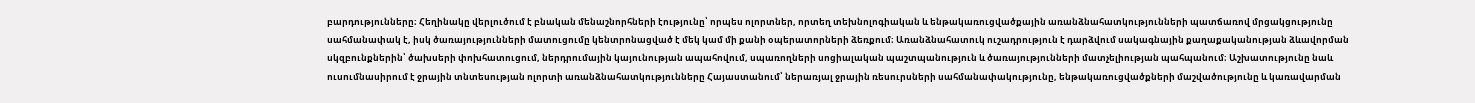բարդությունները։ Հեղինակը վերլուծում է բնական մենաշնորհների էությունը՝ որպես ոլորտներ, որտեղ տեխնոլոգիական և ենթակառուցվածքային առանձնահատկությունների պատճառով մրցակցությունը սահմանափակ է, իսկ ծառայությունների մատուցումը կենտրոնացված է մեկ կամ մի քանի օպերատորների ձեռքում։ Առանձնահատուկ ուշադրություն է դարձվում սակագնային քաղաքականության ձևավորման սկզբունքներին՝ ծախսերի փոխհատուցում, ներդրումային կայունության ապահովում, սպառողների սոցիալական պաշտպանություն և ծառայությունների մատչելիության պահպանում։ Աշխատությունը նաև ուսումնասիրում է ջրային տնտեսության ոլորտի առանձնահատկությունները Հայաստանում՝ ներառյալ ջրային ռեսուրսների սահմանափակությունը, ենթակառուցվածքների մաշվածությունը և կառավարման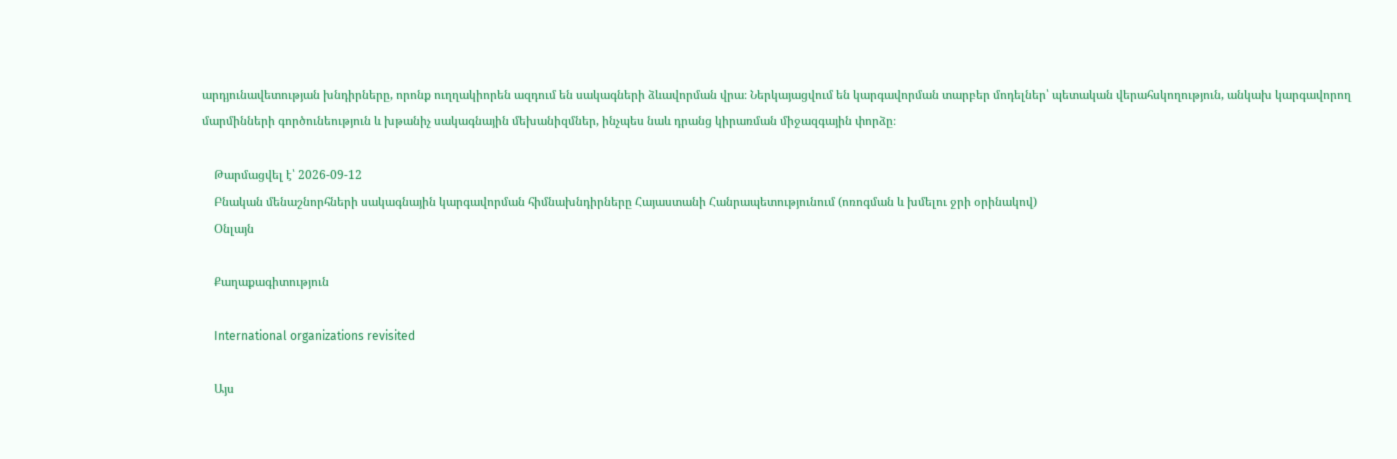արդյունավետության խնդիրները, որոնք ուղղակիորեն ազդում են սակագների ձևավորման վրա։ Ներկայացվում են կարգավորման տարբեր մոդելներ՝ պետական վերահսկողություն, անկախ կարգավորող մարմինների գործունեություն և խթանիչ սակագնային մեխանիզմներ, ինչպես նաև դրանց կիրառման միջազգային փորձը։

    Թարմացվել է՝ 2026-09-12
    Բնական մենաշնորհների սակագնային կարգավորման հիմնախնդիրները Հայաստանի Հանրապետությունում (ոռոգման և խմելու ջրի օրինակով)
    Օնլայն

    Քաղաքագիտություն

    International organizations revisited

    Այս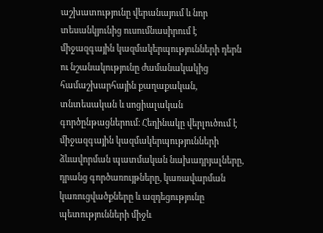աշխատությունը վերանայում և նոր տեսանկյունից ուսումնասիրում է միջազգային կազմակերպությունների դերն ու նշանակությունը ժամանակակից համաշխարհային քաղաքական, տնտեսական և սոցիալական գործընթացներում։ Հեղինակը վերլուծում է միջազգային կազմակերպությունների ձևավորման պատմական նախադրյալները, դրանց գործառույթները, կառավարման կառուցվածքները և ազդեցությունը պետությունների միջև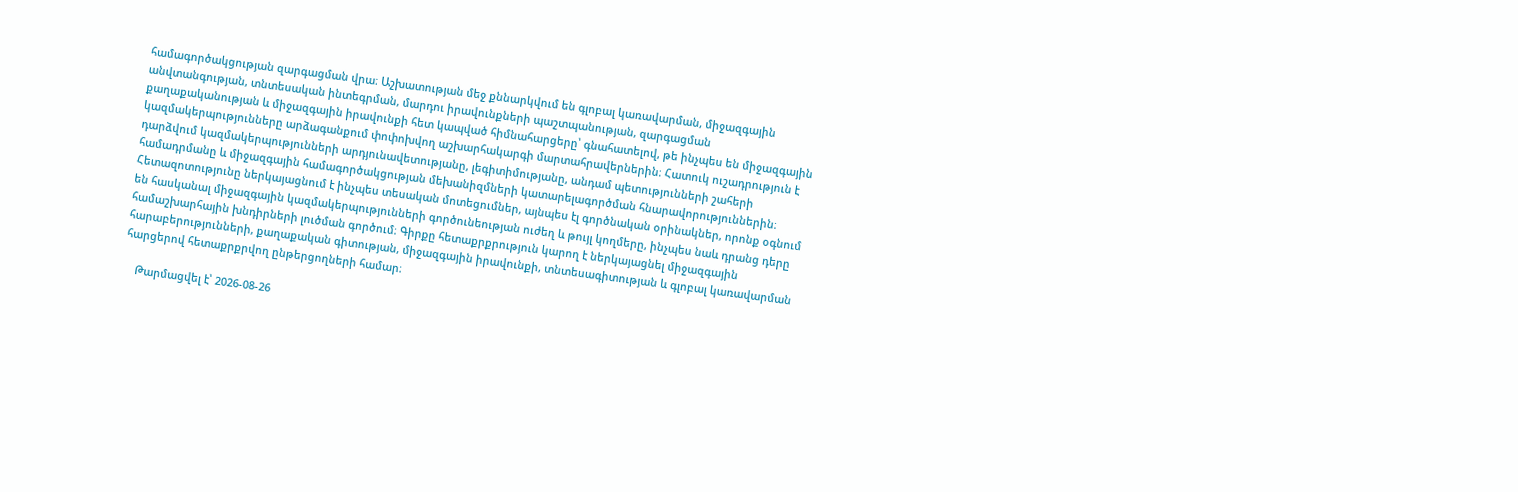համագործակցության զարգացման վրա։ Աշխատության մեջ քննարկվում են գլոբալ կառավարման, միջազգային անվտանգության, տնտեսական ինտեգրման, մարդու իրավունքների պաշտպանության, զարգացման քաղաքականության և միջազգային իրավունքի հետ կապված հիմնահարցերը՝ գնահատելով, թե ինչպես են միջազգային կազմակերպությունները արձագանքում փոփոխվող աշխարհակարգի մարտահրավերներին։ Հատուկ ուշադրություն է դարձվում կազմակերպությունների արդյունավետությանը, լեգիտիմությանը, անդամ պետությունների շահերի համադրմանը և միջազգային համագործակցության մեխանիզմների կատարելագործման հնարավորություններին։ Հետազոտությունը ներկայացնում է ինչպես տեսական մոտեցումներ, այնպես էլ գործնական օրինակներ, որոնք օգնում են հասկանալ միջազգային կազմակերպությունների գործունեության ուժեղ և թույլ կողմերը, ինչպես նաև դրանց դերը համաշխարհային խնդիրների լուծման գործում։ Գիրքը հետաքրքրություն կարող է ներկայացնել միջազգային հարաբերությունների, քաղաքական գիտության, միջազգային իրավունքի, տնտեսագիտության և գլոբալ կառավարման հարցերով հետաքրքրվող ընթերցողների համար։

    Թարմացվել է՝ 2026-08-26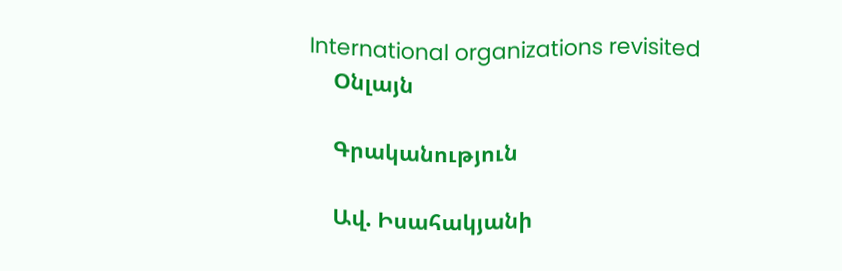International organizations revisited
    Օնլայն

    Գրականություն

    Ավ. Իսահակյանի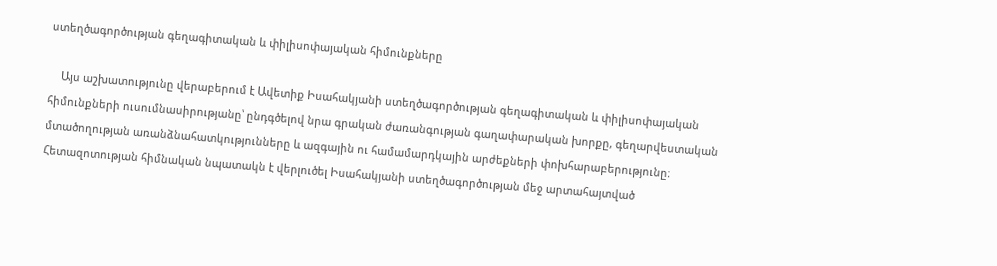ստեղծագործության գեղագիտական և փիլիսոփայական հիմունքները

    Այս աշխատությունը վերաբերում է Ավետիք Իսահակյանի ստեղծագործության գեղագիտական և փիլիսոփայական հիմունքների ուսումնասիրությանը՝ ընդգծելով նրա գրական ժառանգության գաղափարական խորքը, գեղարվեստական մտածողության առանձնահատկությունները և ազգային ու համամարդկային արժեքների փոխհարաբերությունը։ Հետազոտության հիմնական նպատակն է վերլուծել Իսահակյանի ստեղծագործության մեջ արտահայտված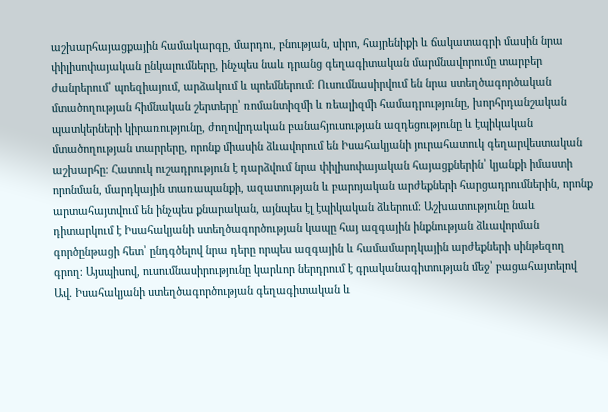աշխարհայացքային համակարգը, մարդու, բնության, սիրո, հայրենիքի և ճակատագրի մասին նրա փիլիսոփայական ընկալումները, ինչպես նաև դրանց գեղագիտական մարմնավորումը տարբեր ժանրերում՝ պոեզիայում, արձակում և պոեմներում։ Ուսումնասիրվում են նրա ստեղծագործական մտածողության հիմնական շերտերը՝ ռոմանտիզմի և ռեալիզմի համադրությունը, խորհրդանշական պատկերների կիրառությունը, ժողովրդական բանահյուսության ազդեցությունը և էպիկական մտածողության տարրերը, որոնք միասին ձևավորում են Իսահակյանի յուրահատուկ գեղարվեստական աշխարհը։ Հատուկ ուշադրություն է դարձվում նրա փիլիսոփայական հայացքներին՝ կյանքի իմաստի որոնման, մարդկային տառապանքի, ազատության և բարոյական արժեքների հարցադրումներին, որոնք արտահայտվում են ինչպես քնարական, այնպես էլ էպիկական ձևերում։ Աշխատությունը նաև դիտարկում է Իսահակյանի ստեղծագործության կապը հայ ազգային ինքնության ձևավորման գործընթացի հետ՝ ընդգծելով նրա դերը որպես ազգային և համամարդկային արժեքների սինթեզող գրող։ Այսպիսով, ուսումնասիրությունը կարևոր ներդրում է գրականագիտության մեջ՝ բացահայտելով Ավ. Իսահակյանի ստեղծագործության գեղագիտական և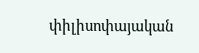փիլիսոփայական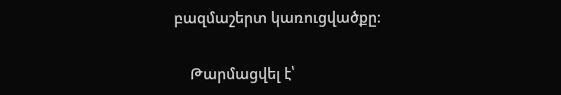բազմաշերտ կառուցվածքը։

    Թարմացվել է՝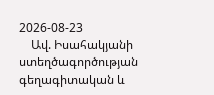2026-08-23
    Ավ. Իսահակյանի ստեղծագործության գեղագիտական և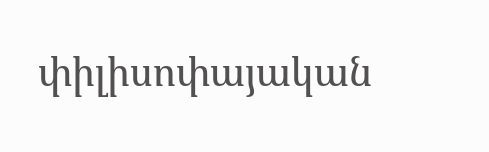փիլիսոփայական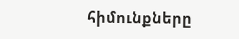հիմունքները